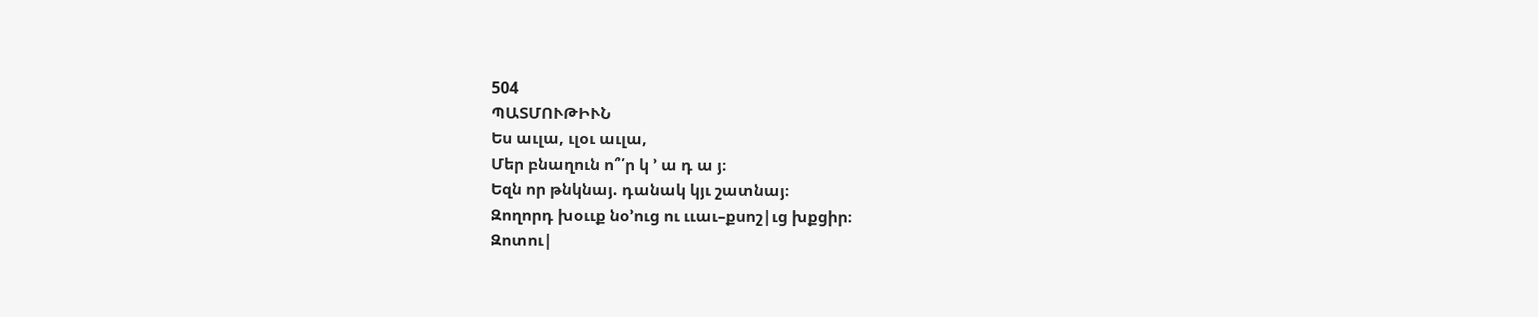504
ՊԱՏՄՈՒԹԻՒՆ
Ես աւլա, ւլօւ աւլա,
Մեր բնաղուն ո՞՛ր կ ՚ ա դ ա յ։
Եզն որ թնկնայ. դանակ կյւ շատնայ։
Զողորդ խօււք նօ՚ուց ու ււաւ–քսոշ|ւց խքցիր։
Զոտու|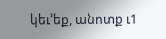կեւ՚եք, անոտք ւ1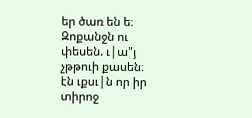եր ծառ են ե։
Զոքանջն ու փեսեն. ւ|ա"յ չթթուի քասեն։
էն ւքսւ|ն որ իր տիրոջ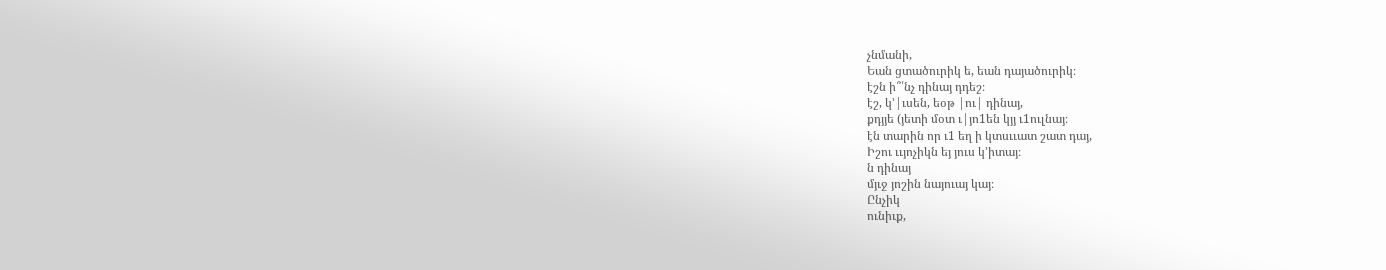չնմանի,
Եան ցտածուրիկ ե, եան դայածուրիկ։
էշն ի՞՛նչ դինայ դդեշ։
էշ, կ՚|ւսեն, եօթ |ու| դինայ,
քդյյե (յետի մօտ ւ|յո1են կյյ ւ1ուլնայ։
էն տարին որ ւ1 եղ ի կտսււատ շատ դայ,
Իշու ււյոչիկն եյ յուս կ՚իտայ։
ն դինայ
մյւջ յոշին նայուայ կայ։
Ընչիկ
ունիւք,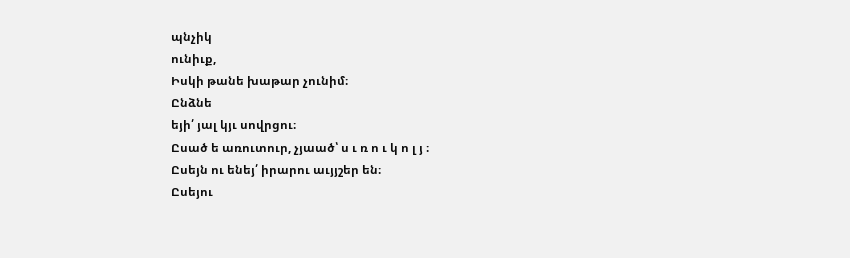պնչիկ
ունիւք,
Իսկի թանե խաթար չունիմ։
Ընձնե
եյի՛ յալ կյւ սովրցու։
Ըսած ե առուտուր, չյաած՝ ս ւ ռ ո ւ կ ո լ յ ։
Ըսեյն ու ենեյ՛ իրարու աւյյշեր են։
Ըսեյու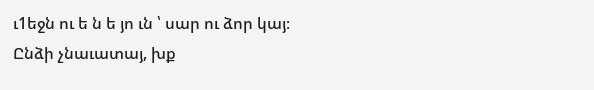ւ1եջն ու ե ն ե յո ւն ՝ սար ու ձոր կայ։
Ընձի չնաւատայ, խք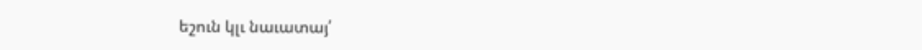եշուն կլւ նաւատայ՛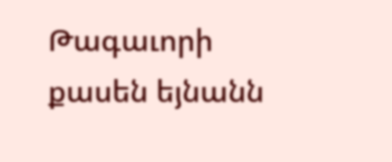Թագաւորի քասեն եյնանն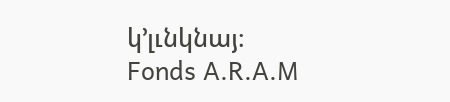կ՚լւնկնայ։
Fonds A.R.A.M